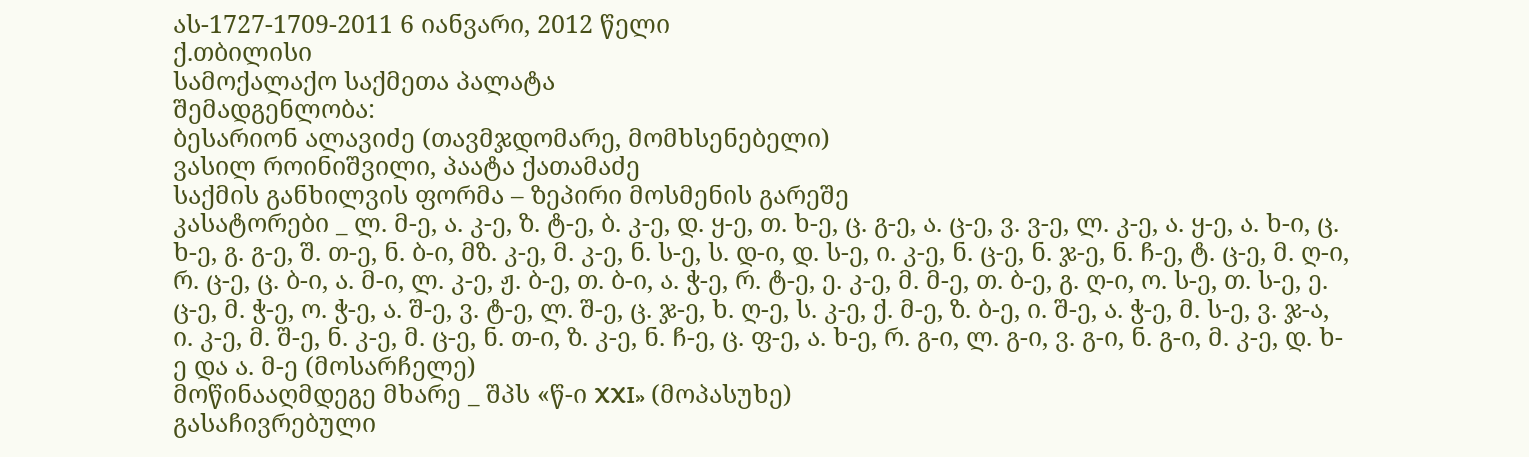ას-1727-1709-2011 6 იანვარი, 2012 წელი
ქ.თბილისი
სამოქალაქო საქმეთა პალატა
შემადგენლობა:
ბესარიონ ალავიძე (თავმჯდომარე, მომხსენებელი)
ვასილ როინიშვილი, პაატა ქათამაძე
საქმის განხილვის ფორმა – ზეპირი მოსმენის გარეშე
კასატორები _ ლ. მ-ე, ა. კ-ე, ზ. ტ-ე, ბ. კ-ე, დ. ყ-ე, თ. ხ-ე, ც. გ-ე, ა. ც-ე, ვ. ვ-ე, ლ. კ-ე, ა. ყ-ე, ა. ხ-ი, ც. ხ-ე, გ. გ-ე, შ. თ-ე, ნ. ბ-ი, მზ. კ-ე, მ. კ-ე, ნ. ს-ე, ს. დ-ი, დ. ს-ე, ი. კ-ე, ნ. ც-ე, ნ. ჯ-ე, ნ. ჩ-ე, ტ. ც-ე, მ. ღ-ი, რ. ც-ე, ც. ბ-ი, ა. მ-ი, ლ. კ-ე, ჟ. ბ-ე, თ. ბ-ი, ა. ჭ-ე, რ. ტ-ე, ე. კ-ე, მ. მ-ე, თ. ბ-ე, გ. ღ-ი, ო. ს-ე, თ. ს-ე, ე. ც-ე, მ. ჭ-ე, ო. ჭ-ე, ა. შ-ე, ვ. ტ-ე, ლ. შ-ე, ც. ჯ-ე, ხ. ღ-ე, ს. კ-ე, ქ. მ-ე, ზ. ბ-ე, ი. შ-ე, ა. ჭ-ე, მ. ს-ე, ვ. ჯ-ა, ი. კ-ე, მ. შ-ე, ნ. კ-ე, მ. ც-ე, ნ. თ-ი, ზ. კ-ე, ნ. ჩ-ე, ც. ფ-ე, ა. ხ-ე, რ. გ-ი, ლ. გ-ი, ვ. გ-ი, ნ. გ-ი, მ. კ-ე, დ. ხ-ე და ა. მ-ე (მოსარჩელე)
მოწინააღმდეგე მხარე _ შპს «წ-ი XXI» (მოპასუხე)
გასაჩივრებული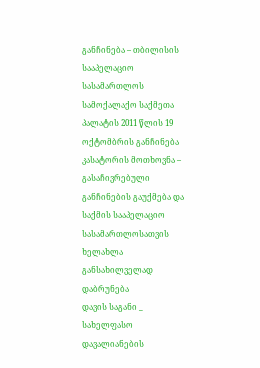განჩინება – თბილისის სააპელაციო სასამართლოს სამოქალაქო საქმეთა პალატის 2011 წლის 19 ოქტომბრის განჩინება
კასატორის მოთხოვნა – გასაჩივრებული განჩინების გაუქმება და საქმის სააპელაციო სასამართლოსათვის ხელახლა განსახილველად დაბრუნება
დავის საგანი _ სახელფასო დავალიანების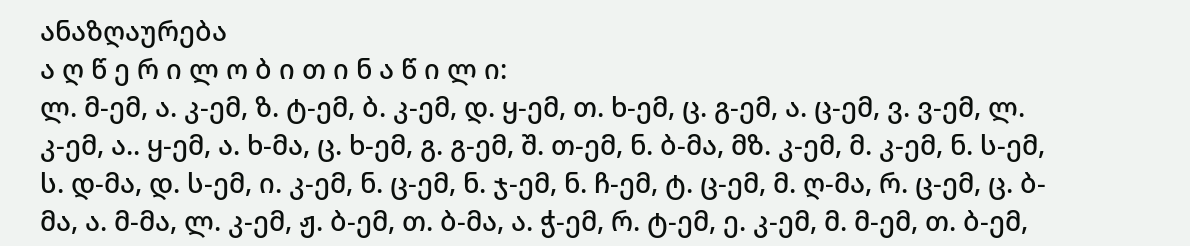ანაზღაურება
ა ღ წ ე რ ი ლ ო ბ ი თ ი ნ ა წ ი ლ ი:
ლ. მ-ემ, ა. კ-ემ, ზ. ტ-ემ, ბ. კ-ემ, დ. ყ-ემ, თ. ხ-ემ, ც. გ-ემ, ა. ც-ემ, ვ. ვ-ემ, ლ. კ-ემ, ა.. ყ-ემ, ა. ხ-მა, ც. ხ-ემ, გ. გ-ემ, შ. თ-ემ, ნ. ბ-მა, მზ. კ-ემ, მ. კ-ემ, ნ. ს-ემ, ს. დ-მა, დ. ს-ემ, ი. კ-ემ, ნ. ც-ემ, ნ. ჯ-ემ, ნ. ჩ-ემ, ტ. ც-ემ, მ. ღ-მა, რ. ც-ემ, ც. ბ-მა, ა. მ-მა, ლ. კ-ემ, ჟ. ბ-ემ, თ. ბ-მა, ა. ჭ-ემ, რ. ტ-ემ, ე. კ-ემ, მ. მ-ემ, თ. ბ-ემ,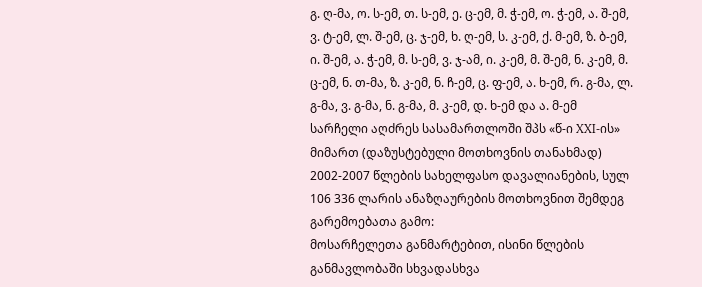გ. ღ-მა, ო. ს-ემ, თ. ს-ემ, ე. ც-ემ, მ. ჭ-ემ, ო. ჭ-ემ, ა. შ-ემ, ვ. ტ-ემ, ლ. შ-ემ, ც. ჯ-ემ, ხ. ღ-ემ, ს. კ-ემ, ქ. მ-ემ, ზ. ბ-ემ, ი. შ-ემ, ა. ჭ-ემ, მ. ს-ემ, ვ. ჯ-ამ, ი. კ-ემ, მ. შ-ემ, ნ. კ-ემ, მ. ც-ემ, ნ. თ-მა, ზ. კ-ემ, ნ. ჩ-ემ, ც. ფ-ემ, ა. ხ-ემ, რ. გ-მა, ლ. გ-მა, ვ. გ-მა, ნ. გ-მა, მ. კ-ემ, დ. ხ-ემ და ა. მ-ემ სარჩელი აღძრეს სასამართლოში შპს «წ-ი XXI-ის» მიმართ (დაზუსტებული მოთხოვნის თანახმად) 2002-2007 წლების სახელფასო დავალიანების, სულ 106 336 ლარის ანაზღაურების მოთხოვნით შემდეგ გარემოებათა გამო:
მოსარჩელეთა განმარტებით, ისინი წლების განმავლობაში სხვადასხვა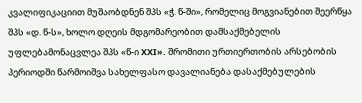კვალიფიკაციით მუშაობდნენ შპს «ჭ. წ-ში», რომელიც მოგვიანებით შეერწყა შპს «დ. წ-ს», ხოლო დღეის მდგომარეობით დამსაქმებელის უფლებამონაცვლეა შპს «წ-ი XXI». შრომითი ურთიერთობის არსებობის პერიოდში წარმოიშვა სახელფასო დავალიანება დასაქმებულების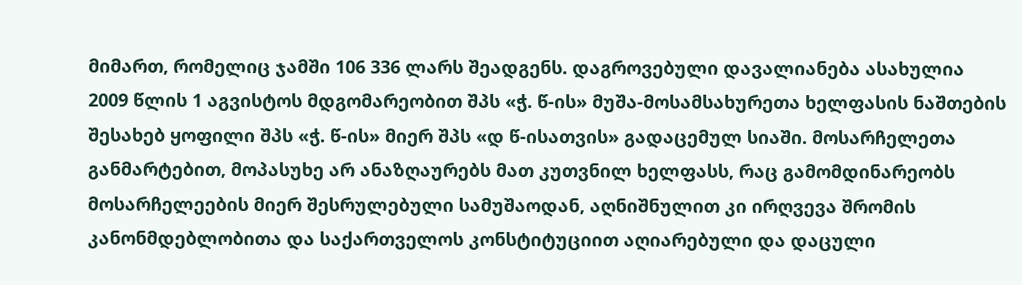მიმართ, რომელიც ჯამში 106 336 ლარს შეადგენს. დაგროვებული დავალიანება ასახულია 2009 წლის 1 აგვისტოს მდგომარეობით შპს «ჭ. წ-ის» მუშა-მოსამსახურეთა ხელფასის ნაშთების შესახებ ყოფილი შპს «ჭ. წ-ის» მიერ შპს «დ წ-ისათვის» გადაცემულ სიაში. მოსარჩელეთა განმარტებით, მოპასუხე არ ანაზღაურებს მათ კუთვნილ ხელფასს, რაც გამომდინარეობს მოსარჩელეების მიერ შესრულებული სამუშაოდან, აღნიშნულით კი ირღვევა შრომის კანონმდებლობითა და საქართველოს კონსტიტუციით აღიარებული და დაცული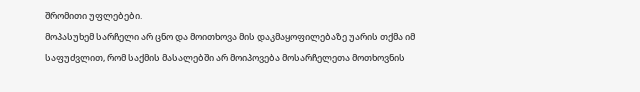შრომითი უფლებები.
მოპასუხემ სარჩელი არ ცნო და მოითხოვა მის დაკმაყოფილებაზე უარის თქმა იმ საფუძვლით, რომ საქმის მასალებში არ მოიპოვება მოსარჩელეთა მოთხოვნის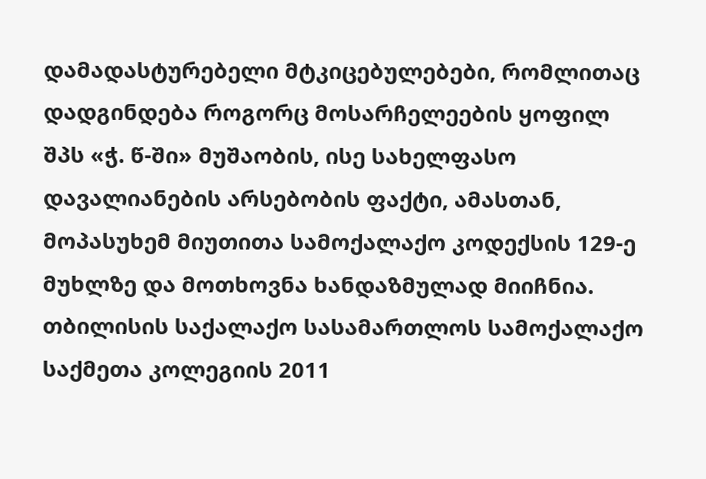დამადასტურებელი მტკიცებულებები, რომლითაც დადგინდება როგორც მოსარჩელეების ყოფილ შპს «ჭ. წ-ში» მუშაობის, ისე სახელფასო დავალიანების არსებობის ფაქტი, ამასთან, მოპასუხემ მიუთითა სამოქალაქო კოდექსის 129-ე მუხლზე და მოთხოვნა ხანდაზმულად მიიჩნია.
თბილისის საქალაქო სასამართლოს სამოქალაქო საქმეთა კოლეგიის 2011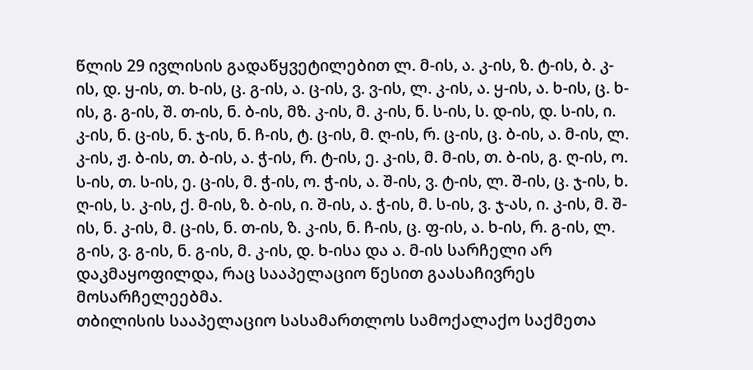წლის 29 ივლისის გადაწყვეტილებით ლ. მ-ის, ა. კ-ის, ზ. ტ-ის, ბ. კ-ის, დ. ყ-ის, თ. ხ-ის, ც. გ-ის, ა. ც-ის, ვ. ვ-ის, ლ. კ-ის, ა. ყ-ის, ა. ხ-ის, ც. ხ-ის, გ. გ-ის, შ. თ-ის, ნ. ბ-ის, მზ. კ-ის, მ. კ-ის, ნ. ს-ის, ს. დ-ის, დ. ს-ის, ი. კ-ის, ნ. ც-ის, ნ. ჯ-ის, ნ. ჩ-ის, ტ. ც-ის, მ. ღ-ის, რ. ც-ის, ც. ბ-ის, ა. მ-ის, ლ. კ-ის, ჟ. ბ-ის, თ. ბ-ის, ა. ჭ-ის, რ. ტ-ის, ე. კ-ის, მ. მ-ის, თ. ბ-ის, გ. ღ-ის, ო. ს-ის, თ. ს-ის, ე. ც-ის, მ. ჭ-ის, ო. ჭ-ის, ა. შ-ის, ვ. ტ-ის, ლ. შ-ის, ც. ჯ-ის, ხ. ღ-ის, ს. კ-ის, ქ. მ-ის, ზ. ბ-ის, ი. შ-ის, ა. ჭ-ის, მ. ს-ის, ვ. ჯ-ას, ი. კ-ის, მ. შ-ის, ნ. კ-ის, მ. ც-ის, ნ. თ-ის, ზ. კ-ის, ნ. ჩ-ის, ც. ფ-ის, ა. ხ-ის, რ. გ-ის, ლ. გ-ის, ვ. გ-ის, ნ. გ-ის, მ. კ-ის, დ. ხ-ისა და ა. მ-ის სარჩელი არ დაკმაყოფილდა, რაც სააპელაციო წესით გაასაჩივრეს მოსარჩელეებმა.
თბილისის სააპელაციო სასამართლოს სამოქალაქო საქმეთა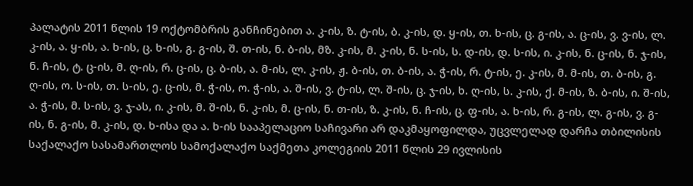პალატის 2011 წლის 19 ოქტომბრის განჩინებით ა. კ-ის, ზ. ტ-ის, ბ. კ-ის, დ. ყ-ის, თ. ხ-ის, ც. გ-ის, ა. ც-ის, ვ. ვ-ის, ლ. კ-ის, ა. ყ-ის, ა. ხ-ის, ც. ხ-ის, გ. გ-ის, შ. თ-ის, ნ. ბ-ის, მზ. კ-ის, მ. კ-ის, ნ. ს-ის, ს. დ-ის, დ. ს-ის, ი. კ-ის, ნ. ც-ის, ნ. ჯ-ის, ნ. ჩ-ის, ტ. ც-ის, მ. ღ-ის, რ. ც-ის, ც. ბ-ის, ა. მ-ის, ლ. კ-ის, ჟ. ბ-ის, თ. ბ-ის, ა. ჭ-ის, რ. ტ-ის, ე. კ-ის, მ. მ-ის, თ. ბ-ის, გ. ღ-ის, ო. ს-ის, თ. ს-ის, ე. ც-ის, მ. ჭ-ის, ო. ჭ-ის, ა. შ-ის, ვ. ტ-ის, ლ. შ-ის, ც. ჯ-ის, ხ. ღ-ის, ს. კ-ის, ქ. მ-ის, ზ. ბ-ის, ი. შ-ის, ა. ჭ-ის, მ. ს-ის, ვ. ჯ-ას, ი. კ-ის, მ. შ-ის, ნ. კ-ის, მ. ც-ის, ნ. თ-ის, ზ. კ-ის, ნ. ჩ-ის, ც. ფ-ის, ა. ხ-ის, რ. გ-ის, ლ. გ-ის, ვ. გ-ის, ნ. გ-ის, მ. კ-ის, დ. ხ-ისა და ა. ხ-ის სააპელაციო საჩივარი არ დაკმაყოფილდა, უცვლელად დარჩა თბილისის საქალაქო სასამართლოს სამოქალაქო საქმეთა კოლეგიის 2011 წლის 29 ივლისის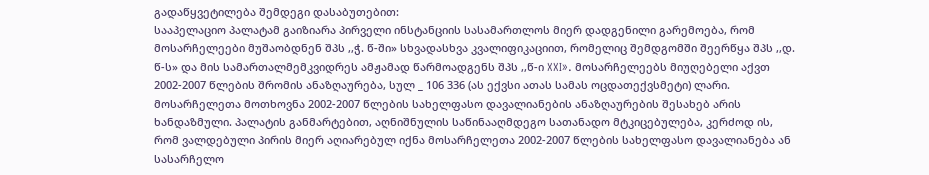გადაწყვეტილება შემდეგი დასაბუთებით:
სააპელაციო პალატამ გაიზიარა პირველი ინსტანციის სასამართლოს მიერ დადგენილი გარემოება, რომ მოსარჩელეები მუშაობდნენ შპს ,,ჭ. წ-ში» სხვადასხვა კვალიფიკაციით, რომელიც შემდგომში შეერწყა შპს ,,დ. წ-ს» და მის სამართალმემკვიდრეს ამჟამად წარმოადგენს შპს ,,წ-ი XXI». მოსარჩელეებს მიუღებელი აქვთ 2002-2007 წლების შრომის ანაზღაურება, სულ _ 106 336 (ას ექვსი ათას სამას ოცდათექვსმეტი) ლარი. მოსარჩელეთა მოთხოვნა 2002-2007 წლების სახელფასო დავალიანების ანაზღაურების შესახებ არის ხანდაზმული. პალატის განმარტებით, აღნიშნულის საწინააღმდეგო სათანადო მტკიცებულება, კერძოდ ის, რომ ვალდებული პირის მიერ აღიარებულ იქნა მოსარჩელეთა 2002-2007 წლების სახელფასო დავალიანება ან სასარჩელო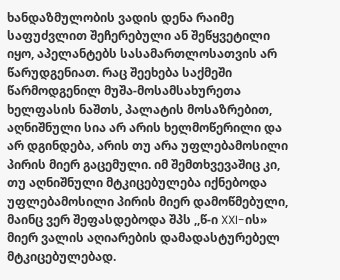ხანდაზმულობის ვადის დენა რაიმე საფუძვლით შეჩერებული ან შეწყვეტილი იყო, აპელანტებს სასამართლოსათვის არ წარუდგენიათ. რაც შეეხება საქმეში წარმოდგენილ მუშა-მოსამსახურეთა ხელფასის ნაშთს, პალატის მოსაზრებით, აღნიშნული სია არ არის ხელმოწერილი და არ დგინდება, არის თუ არა უფლებამოსილი პირის მიერ გაცემული. იმ შემთხვევაშიც კი, თუ აღნიშნული მტკიცებულება იქნებოდა უფლებამოსილი პირის მიერ დამოწმებული, მაინც ვერ შეფასდებოდა შპს ,,წ-ი XXI-ის» მიერ ვალის აღიარების დამადასტურებელ მტკიცებულებად.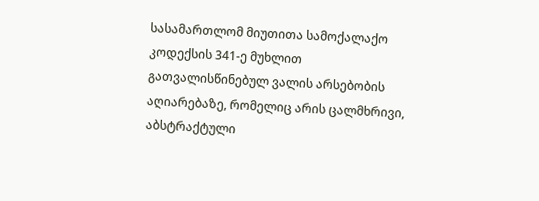სასამართლომ მიუთითა სამოქალაქო კოდექსის 341-ე მუხლით გათვალისწინებულ ვალის არსებობის აღიარებაზე, რომელიც არის ცალმხრივი, აბსტრაქტული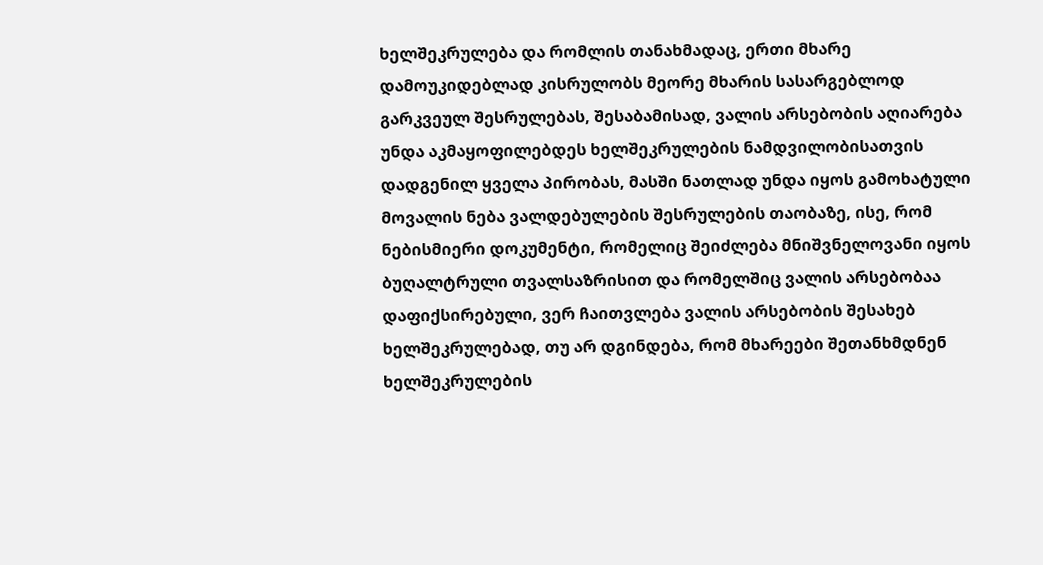ხელშეკრულება და რომლის თანახმადაც, ერთი მხარე დამოუკიდებლად კისრულობს მეორე მხარის სასარგებლოდ გარკვეულ შესრულებას, შესაბამისად, ვალის არსებობის აღიარება უნდა აკმაყოფილებდეს ხელშეკრულების ნამდვილობისათვის დადგენილ ყველა პირობას, მასში ნათლად უნდა იყოს გამოხატული მოვალის ნება ვალდებულების შესრულების თაობაზე, ისე, რომ ნებისმიერი დოკუმენტი, რომელიც შეიძლება მნიშვნელოვანი იყოს ბუღალტრული თვალსაზრისით და რომელშიც ვალის არსებობაა დაფიქსირებული, ვერ ჩაითვლება ვალის არსებობის შესახებ ხელშეკრულებად, თუ არ დგინდება, რომ მხარეები შეთანხმდნენ ხელშეკრულების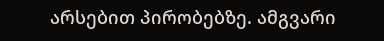არსებით პირობებზე. ამგვარი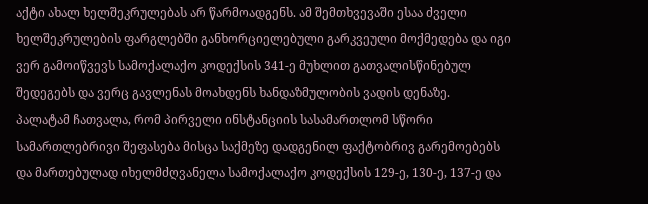აქტი ახალ ხელშეკრულებას არ წარმოადგენს. ამ შემთხვევაში ესაა ძველი ხელშეკრულების ფარგლებში განხორციელებული გარკვეული მოქმედება და იგი ვერ გამოიწვევს სამოქალაქო კოდექსის 341-ე მუხლით გათვალისწინებულ შედეგებს და ვერც გავლენას მოახდენს ხანდაზმულობის ვადის დენაზე.
პალატამ ჩათვალა, რომ პირველი ინსტანციის სასამართლომ სწორი სამართლებრივი შეფასება მისცა საქმეზე დადგენილ ფაქტობრივ გარემოებებს და მართებულად იხელმძღვანელა სამოქალაქო კოდექსის 129-ე, 130-ე, 137-ე და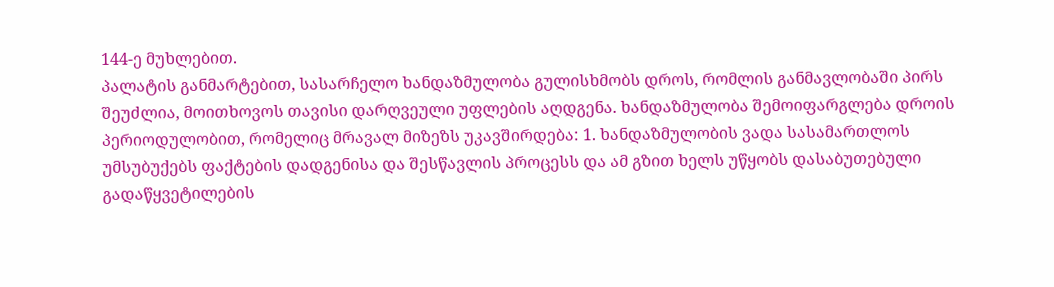144-ე მუხლებით.
პალატის განმარტებით, სასარჩელო ხანდაზმულობა გულისხმობს დროს, რომლის განმავლობაში პირს შეუძლია, მოითხოვოს თავისი დარღვეული უფლების აღდგენა. ხანდაზმულობა შემოიფარგლება დროის პერიოდულობით, რომელიც მრავალ მიზეზს უკავშირდება: 1. ხანდაზმულობის ვადა სასამართლოს უმსუბუქებს ფაქტების დადგენისა და შესწავლის პროცესს და ამ გზით ხელს უწყობს დასაბუთებული გადაწყვეტილების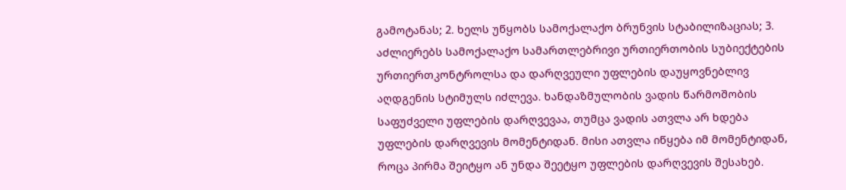გამოტანას; 2. ხელს უწყობს სამოქალაქო ბრუნვის სტაბილიზაციას; 3. აძლიერებს სამოქალაქო სამართლებრივი ურთიერთობის სუბიექტების ურთიერთკონტროლსა და დარღვეული უფლების დაუყოვნებლივ აღდგენის სტიმულს იძლევა. ხანდაზმულობის ვადის წარმოშობის საფუძველი უფლების დარღვევაა, თუმცა ვადის ათვლა არ ხდება უფლების დარღვევის მომენტიდან. მისი ათვლა იწყება იმ მომენტიდან, როცა პირმა შეიტყო ან უნდა შეეტყო უფლების დარღვევის შესახებ.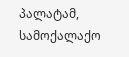პალატამ, სამოქალაქო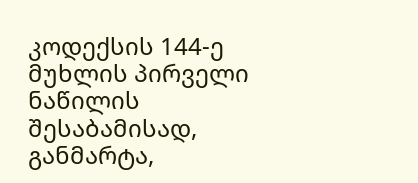კოდექსის 144-ე მუხლის პირველი ნაწილის შესაბამისად, განმარტა,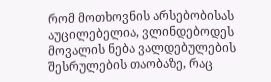რომ მოთხოვნის არსებობისას აუცილებელია, ვლინდებოდეს მოვალის ნება ვალდებულების შესრულების თაობაზე, რაც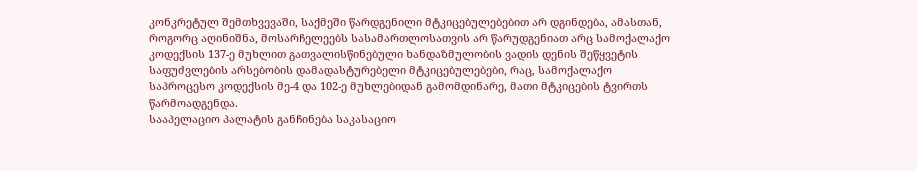კონკრეტულ შემთხვევაში, საქმეში წარდგენილი მტკიცებულებებით არ დგინდება, ამასთან, როგორც აღინიშნა, მოსარჩელეებს სასამართლოსათვის არ წარუდგენიათ არც სამოქალაქო კოდექსის 137-ე მუხლით გათვალისწინებული ხანდაზმულობის ვადის დენის შეწყვეტის საფუძვლების არსებობის დამადასტურებელი მტკიცებულებები, რაც, სამოქალაქო საპროცესო კოდექსის მე-4 და 102-ე მუხლებიდან გამომდინარე, მათი მტკიცების ტვირთს წარმოადგენდა.
სააპელაციო პალატის განჩინება საკასაციო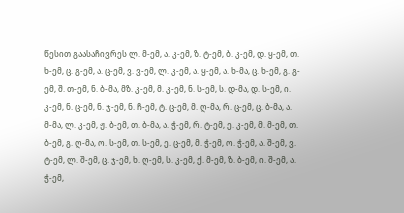წესით გაასაჩივრეს ლ. მ-ემ, ა. კ-ემ, ზ. ტ-ემ, ბ. კ-ემ, დ. ყ-ემ, თ. ხ-ემ, ც. გ-ემ, ა. ც-ემ, ვ. ვ-ემ, ლ. კ-ემ, ა. ყ-ემ, ა. ხ-მა, ც. ხ-ემ, გ. გ-ემ, შ. თ-ემ, ნ. ბ-მა, მზ. კ-ემ, მ. კ-ემ, ნ. ს-ემ, ს. დ-მა, დ. ს-ემ, ი. კ-ემ, ნ. ც-ემ, ნ. ჯ-ემ, ნ. ჩ-ემ, ტ. ც-ემ, მ. ღ-მა, რ. ც-ემ, ც. ბ-მა, ა. მ-მა, ლ. კ-ემ, ჟ. ბ-ემ, თ. ბ-მა, ა. ჭ-ემ, რ. ტ-ემ, ე. კ-ემ, მ. მ-ემ, თ. ბ-ემ, გ. ღ-მა, ო. ს-ემ, თ. ს-ემ, ე. ც-ემ, მ. ჭ-ემ, ო. ჭ-ემ, ა. შ-ემ, ვ. ტ-ემ, ლ. შ-ემ, ც. ჯ-ემ, ხ. ღ-ემ, ს. კ-ემ, ქ. მ-ემ, ზ. ბ-ემ, ი. შ-ემ, ა. ჭ-ემ,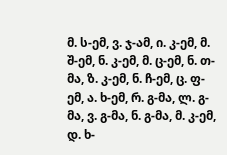მ. ს-ემ, ვ. ჯ-ამ, ი. კ-ემ, მ. შ-ემ, ნ. კ-ემ, მ. ც-ემ, ნ. თ-მა, ზ. კ-ემ, ნ. ჩ-ემ, ც. ფ-ემ, ა. ხ-ემ, რ. გ-მა, ლ. გ-მა, ვ. გ-მა, ნ. გ-მა, მ. კ-ემ, დ. ხ-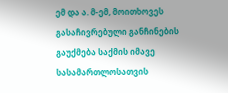ემ და ა. მ-ემ, მოითხოვეს გასაჩივრებული განჩინების გაუქმება საქმის იმავე სასამართლოსათვის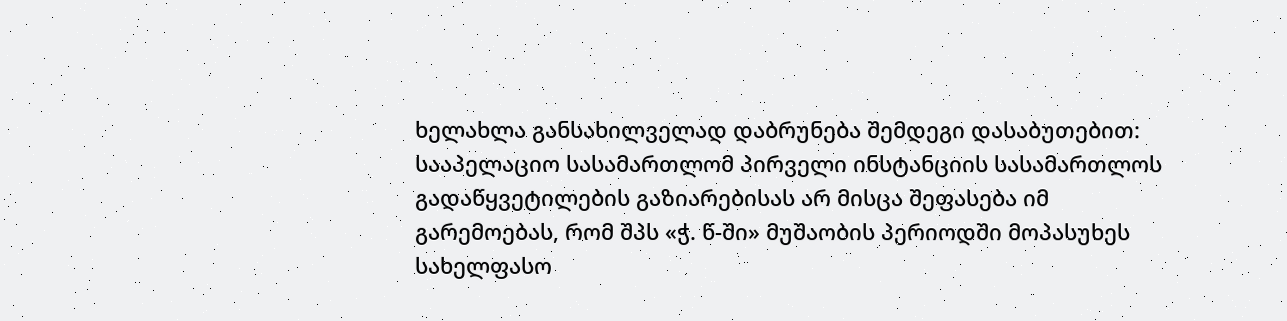ხელახლა განსახილველად დაბრუნება შემდეგი დასაბუთებით:
სააპელაციო სასამართლომ პირველი ინსტანციის სასამართლოს გადაწყვეტილების გაზიარებისას არ მისცა შეფასება იმ გარემოებას, რომ შპს «ჭ. წ-ში» მუშაობის პერიოდში მოპასუხეს სახელფასო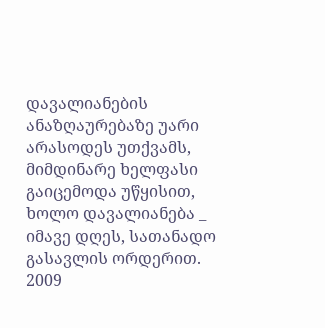დავალიანების ანაზღაურებაზე უარი არასოდეს უთქვამს, მიმდინარე ხელფასი გაიცემოდა უწყისით, ხოლო დავალიანება _ იმავე დღეს, სათანადო გასავლის ორდერით. 2009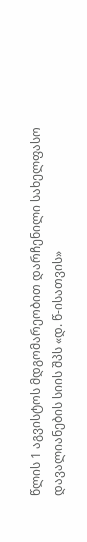წლის 1 აგვისტოს მდგომარეობით დარჩენილი სახელფასო დავალიანების სიის შპს «დ. წ-ისათვის»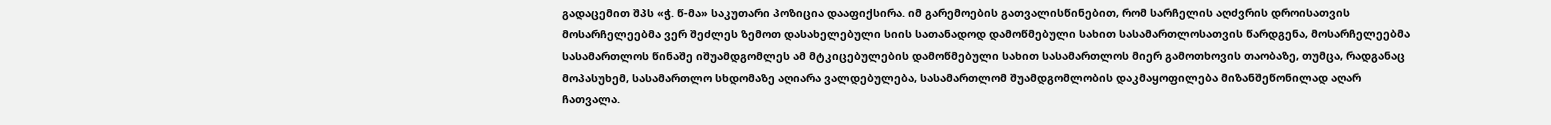გადაცემით შპს «ჭ. წ-მა» საკუთარი პოზიცია დააფიქსირა. იმ გარემოების გათვალისწინებით, რომ სარჩელის აღძვრის დროისათვის მოსარჩელეებმა ვერ შეძლეს ზემოთ დასახელებული სიის სათანადოდ დამოწმებული სახით სასამართლოსათვის წარდგენა, მოსარჩელეებმა სასამართლოს წინაშე იშუამდგომლეს ამ მტკიცებულების დამოწმებული სახით სასამართლოს მიერ გამოთხოვის თაობაზე, თუმცა, რადგანაც მოპასუხემ, სასამართლო სხდომაზე აღიარა ვალდებულება, სასამართლომ შუამდგომლობის დაკმაყოფილება მიზანშეწონილად აღარ ჩათვალა.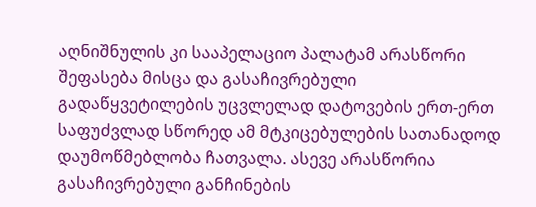აღნიშნულის კი სააპელაციო პალატამ არასწორი შეფასება მისცა და გასაჩივრებული გადაწყვეტილების უცვლელად დატოვების ერთ-ერთ საფუძვლად სწორედ ამ მტკიცებულების სათანადოდ დაუმოწმებლობა ჩათვალა. ასევე არასწორია გასაჩივრებული განჩინების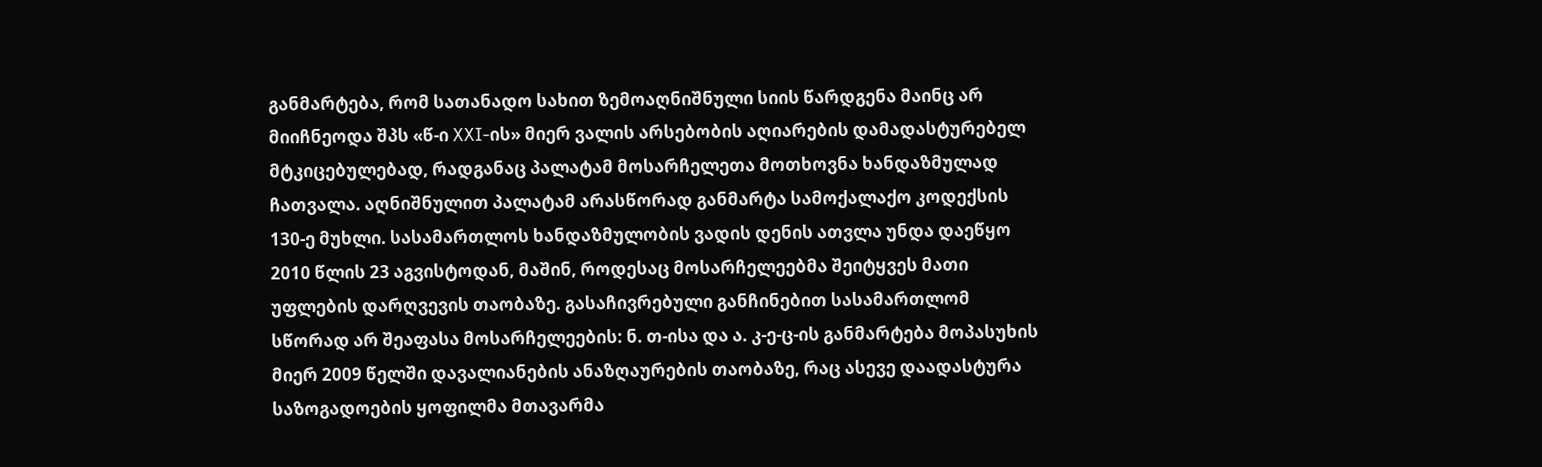განმარტება, რომ სათანადო სახით ზემოაღნიშნული სიის წარდგენა მაინც არ მიიჩნეოდა შპს «წ-ი XXI-ის» მიერ ვალის არსებობის აღიარების დამადასტურებელ მტკიცებულებად, რადგანაც პალატამ მოსარჩელეთა მოთხოვნა ხანდაზმულად ჩათვალა. აღნიშნულით პალატამ არასწორად განმარტა სამოქალაქო კოდექსის 130-ე მუხლი. სასამართლოს ხანდაზმულობის ვადის დენის ათვლა უნდა დაეწყო 2010 წლის 23 აგვისტოდან, მაშინ, როდესაც მოსარჩელეებმა შეიტყვეს მათი უფლების დარღვევის თაობაზე. გასაჩივრებული განჩინებით სასამართლომ სწორად არ შეაფასა მოსარჩელეების: ნ. თ-ისა და ა. კ-ე-ც-ის განმარტება მოპასუხის მიერ 2009 წელში დავალიანების ანაზღაურების თაობაზე, რაც ასევე დაადასტურა საზოგადოების ყოფილმა მთავარმა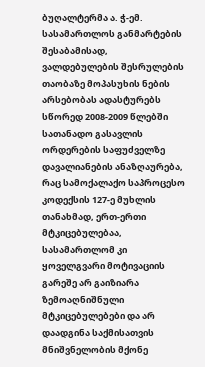ბუღალტერმა ა. ჭ-ემ. სასამართლოს განმარტების შესაბამისად, ვალდებულების შესრულების თაობაზე მოპასუხის ნების არსებობას ადასტურებს სწორედ 2008-2009 წლებში სათანადო გასავლის ორდერების საფუძველზე დავალიანების ანაზღაურება, რაც სამოქალაქო საპროცესო კოდექსის 127-ე მუხლის თანახმად, ერთ-ერთი მტკიცებულებაა, სასამართლომ კი ყოველგვარი მოტივაციის გარეშე არ გაიზიარა ზემოაღნიშნული მტკიცებულებები და არ დაადგინა საქმისათვის მნიშვნელობის მქონე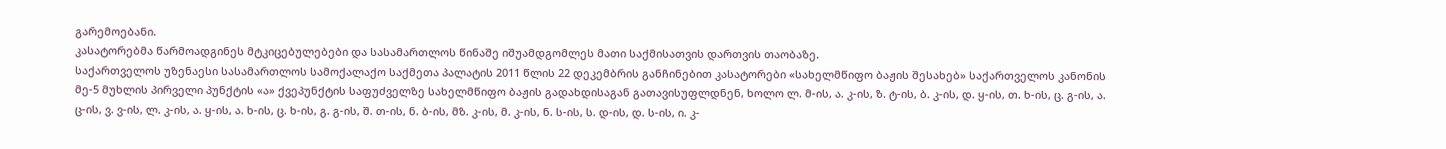გარემოებანი.
კასატორებმა წარმოადგინეს მტკიცებულებები და სასამართლოს წინაშე იშუამდგომლეს მათი საქმისათვის დართვის თაობაზე.
საქართველოს უზენაესი სასამართლოს სამოქალაქო საქმეთა პალატის 2011 წლის 22 დეკემბრის განჩინებით კასატორები «სახელმწიფო ბაჟის შესახებ» საქართველოს კანონის მე-5 მუხლის პირველი პუნქტის «ა» ქვეპუნქტის საფუძველზე სახელმწიფო ბაჟის გადახდისაგან გათავისუფლდნენ, ხოლო ლ. მ-ის, ა. კ-ის, ზ. ტ-ის, ბ. კ-ის, დ. ყ-ის, თ. ხ-ის, ც. გ-ის, ა. ც-ის, ვ. ვ-ის, ლ. კ-ის, ა. ყ-ის, ა. ხ-ის, ც. ხ-ის, გ. გ-ის, შ. თ-ის, ნ. ბ-ის, მზ. კ-ის, მ. კ-ის, ნ. ს-ის, ს. დ-ის, დ. ს-ის, ი. კ-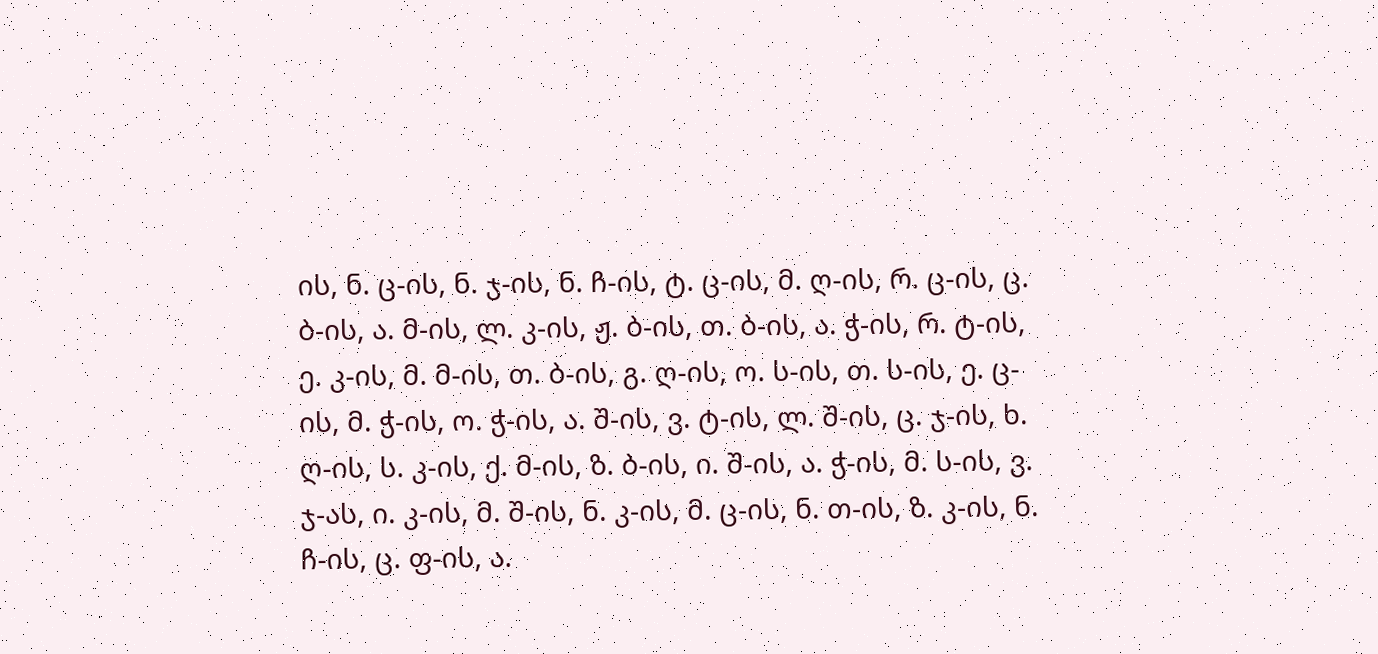ის, ნ. ც-ის, ნ. ჯ-ის, ნ. ჩ-ის, ტ. ც-ის, მ. ღ-ის, რ. ც-ის, ც. ბ-ის, ა. მ-ის, ლ. კ-ის, ჟ. ბ-ის, თ. ბ-ის, ა. ჭ-ის, რ. ტ-ის, ე. კ-ის, მ. მ-ის, თ. ბ-ის, გ. ღ-ის, ო. ს-ის, თ. ს-ის, ე. ც-ის, მ. ჭ-ის, ო. ჭ-ის, ა. შ-ის, ვ. ტ-ის, ლ. შ-ის, ც. ჯ-ის, ხ. ღ-ის, ს. კ-ის, ქ. მ-ის, ზ. ბ-ის, ი. შ-ის, ა. ჭ-ის, მ. ს-ის, ვ. ჯ-ას, ი. კ-ის, მ. შ-ის, ნ. კ-ის, მ. ც-ის, ნ. თ-ის, ზ. კ-ის, ნ. ჩ-ის, ც. ფ-ის, ა.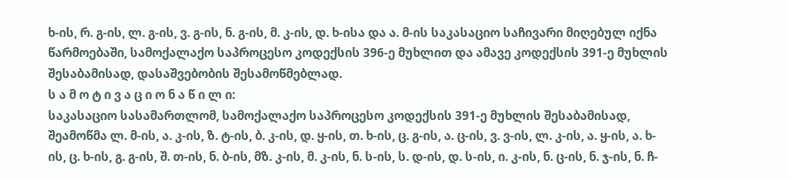ხ-ის, რ. გ-ის, ლ. გ-ის, ვ. გ-ის, ნ. გ-ის, მ. კ-ის, დ. ხ-ისა და ა. მ-ის საკასაციო საჩივარი მიღებულ იქნა წარმოებაში, სამოქალაქო საპროცესო კოდექსის 396-ე მუხლით და ამავე კოდექსის 391-ე მუხლის შესაბამისად, დასაშვებობის შესამოწმებლად.
ს ა მ ო ტ ი ვ ა ც ი ო ნ ა წ ი ლ ი:
საკასაციო სასამართლომ, სამოქალაქო საპროცესო კოდექსის 391-ე მუხლის შესაბამისად, შეამოწმა ლ. მ-ის, ა. კ-ის, ზ. ტ-ის, ბ. კ-ის, დ. ყ-ის, თ. ხ-ის, ც. გ-ის, ა. ც-ის, ვ. ვ-ის, ლ. კ-ის, ა. ყ-ის, ა. ხ-ის, ც. ხ-ის, გ. გ-ის, შ. თ-ის, ნ. ბ-ის, მზ. კ-ის, მ. კ-ის, ნ. ს-ის, ს. დ-ის, დ. ს-ის, ი. კ-ის, ნ. ც-ის, ნ. ჯ-ის, ნ. ჩ-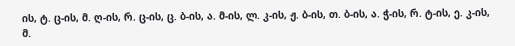ის, ტ. ც-ის, მ. ღ-ის, რ. ც-ის, ც. ბ-ის, ა. მ-ის, ლ. კ-ის, ჟ. ბ-ის, თ. ბ-ის, ა. ჭ-ის, რ. ტ-ის, ე. კ-ის, მ.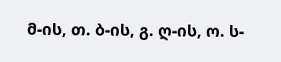მ-ის, თ. ბ-ის, გ. ღ-ის, ო. ს-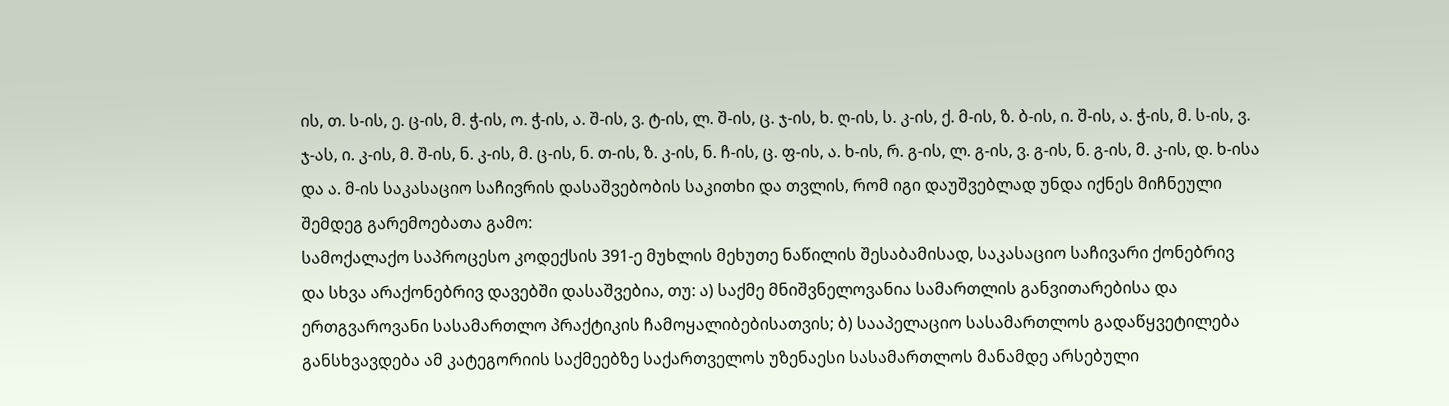ის, თ. ს-ის, ე. ც-ის, მ. ჭ-ის, ო. ჭ-ის, ა. შ-ის, ვ. ტ-ის, ლ. შ-ის, ც. ჯ-ის, ხ. ღ-ის, ს. კ-ის, ქ. მ-ის, ზ. ბ-ის, ი. შ-ის, ა. ჭ-ის, მ. ს-ის, ვ. ჯ-ას, ი. კ-ის, მ. შ-ის, ნ. კ-ის, მ. ც-ის, ნ. თ-ის, ზ. კ-ის, ნ. ჩ-ის, ც. ფ-ის, ა. ხ-ის, რ. გ-ის, ლ. გ-ის, ვ. გ-ის, ნ. გ-ის, მ. კ-ის, დ. ხ-ისა და ა. მ-ის საკასაციო საჩივრის დასაშვებობის საკითხი და თვლის, რომ იგი დაუშვებლად უნდა იქნეს მიჩნეული შემდეგ გარემოებათა გამო:
სამოქალაქო საპროცესო კოდექსის 391-ე მუხლის მეხუთე ნაწილის შესაბამისად, საკასაციო საჩივარი ქონებრივ და სხვა არაქონებრივ დავებში დასაშვებია, თუ: ა) საქმე მნიშვნელოვანია სამართლის განვითარებისა და ერთგვაროვანი სასამართლო პრაქტიკის ჩამოყალიბებისათვის; ბ) სააპელაციო სასამართლოს გადაწყვეტილება განსხვავდება ამ კატეგორიის საქმეებზე საქართველოს უზენაესი სასამართლოს მანამდე არსებული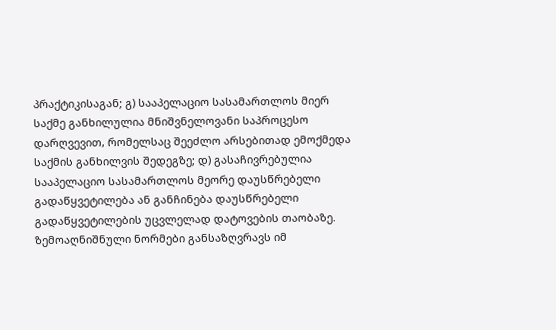პრაქტიკისაგან; გ) სააპელაციო სასამართლოს მიერ საქმე განხილულია მნიშვნელოვანი საპროცესო დარღვევით, რომელსაც შეეძლო არსებითად ემოქმედა საქმის განხილვის შედეგზე; დ) გასაჩივრებულია სააპელაციო სასამართლოს მეორე დაუსწრებელი გადაწყვეტილება ან განჩინება დაუსწრებელი გადაწყვეტილების უცვლელად დატოვების თაობაზე. ზემოაღნიშნული ნორმები განსაზღვრავს იმ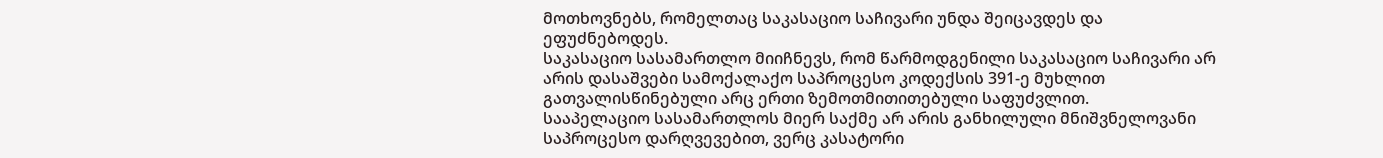მოთხოვნებს, რომელთაც საკასაციო საჩივარი უნდა შეიცავდეს და ეფუძნებოდეს.
საკასაციო სასამართლო მიიჩნევს, რომ წარმოდგენილი საკასაციო საჩივარი არ არის დასაშვები სამოქალაქო საპროცესო კოდექსის 391-ე მუხლით გათვალისწინებული არც ერთი ზემოთმითითებული საფუძვლით.
სააპელაციო სასამართლოს მიერ საქმე არ არის განხილული მნიშვნელოვანი საპროცესო დარღვევებით, ვერც კასატორი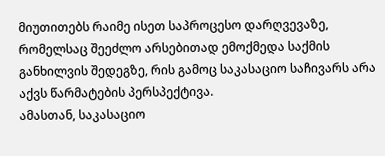მიუთითებს რაიმე ისეთ საპროცესო დარღვევაზე, რომელსაც შეეძლო არსებითად ემოქმედა საქმის განხილვის შედეგზე, რის გამოც საკასაციო საჩივარს არა აქვს წარმატების პერსპექტივა.
ამასთან, საკასაციო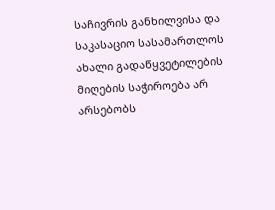საჩივრის განხილვისა და საკასაციო სასამართლოს ახალი გადაწყვეტილების მიღების საჭიროება არ არსებობს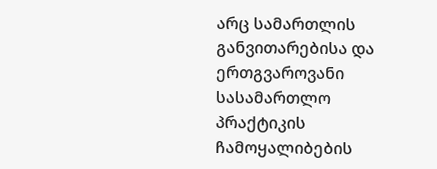არც სამართლის განვითარებისა და ერთგვაროვანი სასამართლო პრაქტიკის ჩამოყალიბების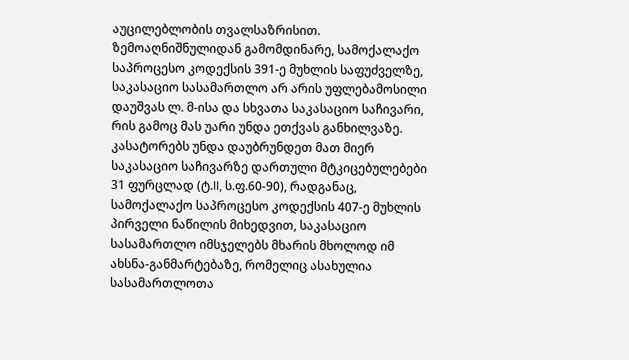აუცილებლობის თვალსაზრისით.
ზემოაღნიშნულიდან გამომდინარე, სამოქალაქო საპროცესო კოდექსის 391-ე მუხლის საფუძველზე, საკასაციო სასამართლო არ არის უფლებამოსილი დაუშვას ლ. მ-ისა და სხვათა საკასაციო საჩივარი, რის გამოც მას უარი უნდა ეთქვას განხილვაზე.
კასატორებს უნდა დაუბრუნდეთ მათ მიერ საკასაციო საჩივარზე დართული მტკიცებულებები 31 ფურცლად (ტ.II, ს.ფ.60-90), რადგანაც, სამოქალაქო საპროცესო კოდექსის 407-ე მუხლის პირველი ნაწილის მიხედვით, საკასაციო სასამართლო იმსჯელებს მხარის მხოლოდ იმ ახსნა-განმარტებაზე, რომელიც ასახულია სასამართლოთა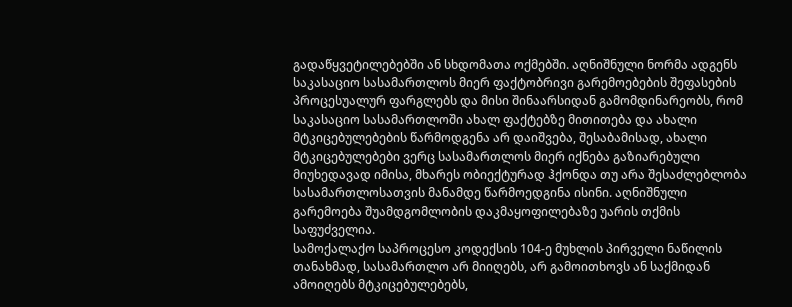გადაწყვეტილებებში ან სხდომათა ოქმებში. აღნიშნული ნორმა ადგენს საკასაციო სასამართლოს მიერ ფაქტობრივი გარემოებების შეფასების პროცესუალურ ფარგლებს და მისი შინაარსიდან გამომდინარეობს, რომ საკასაციო სასამართლოში ახალ ფაქტებზე მითითება და ახალი მტკიცებულებების წარმოდგენა არ დაიშვება, შესაბამისად, ახალი მტკიცებულებები ვერც სასამართლოს მიერ იქნება გაზიარებული მიუხედავად იმისა, მხარეს ობიექტურად ჰქონდა თუ არა შესაძლებლობა სასამართლოსათვის მანამდე წარმოედგინა ისინი. აღნიშნული გარემოება შუამდგომლობის დაკმაყოფილებაზე უარის თქმის საფუძველია.
სამოქალაქო საპროცესო კოდექსის 104-ე მუხლის პირველი ნაწილის თანახმად, სასამართლო არ მიიღებს, არ გამოითხოვს ან საქმიდან ამოიღებს მტკიცებულებებს,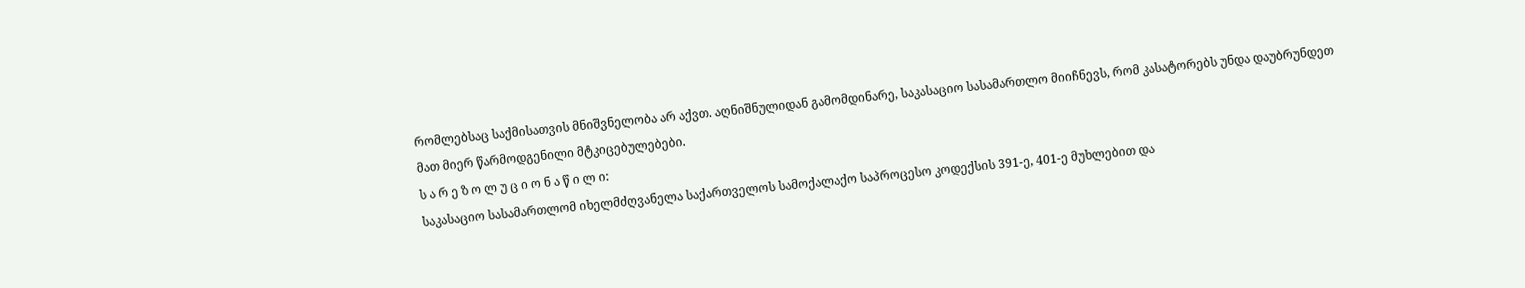რომლებსაც საქმისათვის მნიშვნელობა არ აქვთ. აღნიშნულიდან გამომდინარე, საკასაციო სასამართლო მიიჩნევს, რომ კასატორებს უნდა დაუბრუნდეთ მათ მიერ წარმოდგენილი მტკიცებულებები.
ს ა რ ე ზ ო ლ უ ც ი ო ნ ა წ ი ლ ი:
საკასაციო სასამართლომ იხელმძღვანელა საქართველოს სამოქალაქო საპროცესო კოდექსის 391-ე, 401-ე მუხლებით და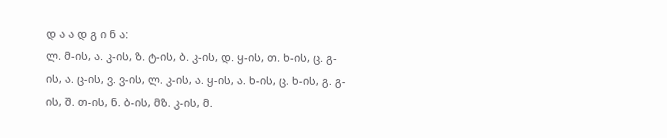დ ა ა დ გ ი ნ ა:
ლ. მ-ის, ა. კ-ის, ზ. ტ-ის, ბ. კ-ის, დ. ყ-ის, თ. ხ-ის, ც. გ-ის, ა. ც-ის, ვ. ვ-ის, ლ. კ-ის, ა. ყ-ის, ა. ხ-ის, ც. ხ-ის, გ. გ-ის, შ. თ-ის, ნ. ბ-ის, მზ. კ-ის, მ.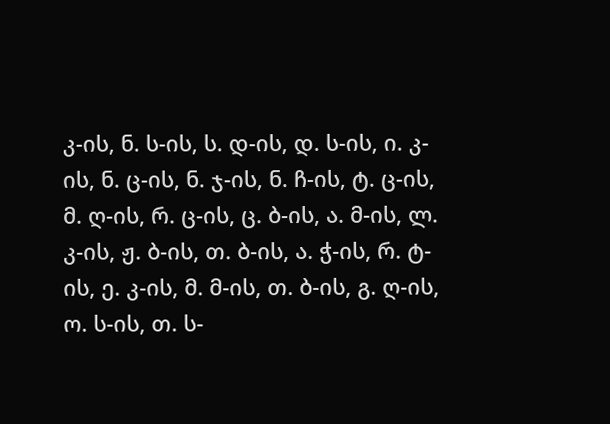კ-ის, ნ. ს-ის, ს. დ-ის, დ. ს-ის, ი. კ-ის, ნ. ც-ის, ნ. ჯ-ის, ნ. ჩ-ის, ტ. ც-ის, მ. ღ-ის, რ. ც-ის, ც. ბ-ის, ა. მ-ის, ლ. კ-ის, ჟ. ბ-ის, თ. ბ-ის, ა. ჭ-ის, რ. ტ-ის, ე. კ-ის, მ. მ-ის, თ. ბ-ის, გ. ღ-ის, ო. ს-ის, თ. ს-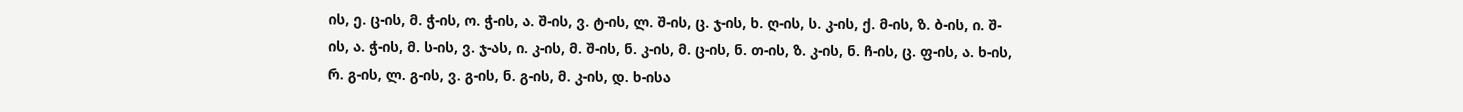ის, ე. ც-ის, მ. ჭ-ის, ო. ჭ-ის, ა. შ-ის, ვ. ტ-ის, ლ. შ-ის, ც. ჯ-ის, ხ. ღ-ის, ს. კ-ის, ქ. მ-ის, ზ. ბ-ის, ი. შ-ის, ა. ჭ-ის, მ. ს-ის, ვ. ჯ-ას, ი. კ-ის, მ. შ-ის, ნ. კ-ის, მ. ც-ის, ნ. თ-ის, ზ. კ-ის, ნ. ჩ-ის, ც. ფ-ის, ა. ხ-ის, რ. გ-ის, ლ. გ-ის, ვ. გ-ის, ნ. გ-ის, მ. კ-ის, დ. ხ-ისა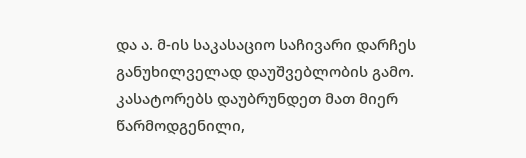და ა. მ-ის საკასაციო საჩივარი დარჩეს განუხილველად დაუშვებლობის გამო. კასატორებს დაუბრუნდეთ მათ მიერ წარმოდგენილი,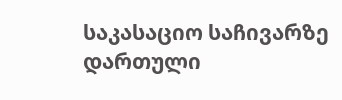საკასაციო საჩივარზე დართული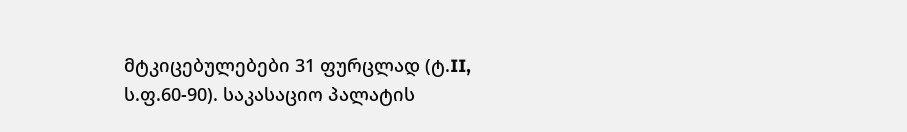მტკიცებულებები 31 ფურცლად (ტ.II, ს.ფ.60-90). საკასაციო პალატის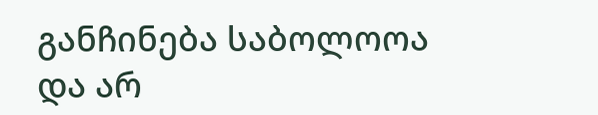განჩინება საბოლოოა და არ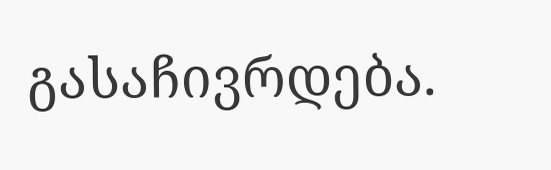გასაჩივრდება.